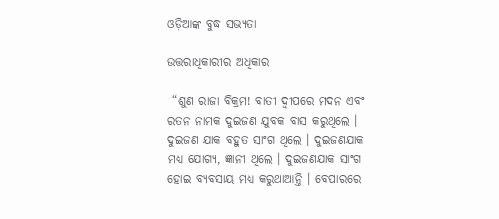ଓଡ଼ିଆଙ୍କ ବୁଦ୍ଧ ସଭ୍ୟତା

ଉତ୍ତରାଧିକାରୀର ଅଧିକାର

 “ଶୁଣ ରାଜା ବିକ୍ରମ! ବାତୀ ଦ୍ୱୀପରେ ମଦନ ଏବଂ ରତନ ନାମକ ଦୁଇଜଣ ଯୁବକ ବାସ କରୁଥିଲେ । ଦୁଇଜଣ ଯାକ ବହୁତ ସାଂଗ ଥିଲେ । ଦୁଇଜଣଯାକ ମଧ୍ୟ ଯୋଗ୍ୟ, ଜ୍ଞାନୀ ଥିଲେ । ଦୁଇଜଣଯାକ ସାଂଗ ହୋଇ ବ୍ୟବସାୟ ମଧ୍ୟ କରୁଥାଆନ୍ତି । ବେପାରରେ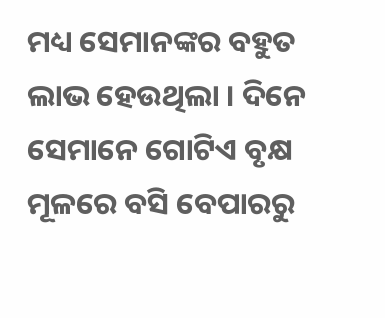ମଧ୍ୟ ସେମାନଙ୍କର ବହୁତ ଲାଭ ହେଉଥିଲା । ଦିନେ ସେମାନେ ଗୋଟିଏ ବୃକ୍ଷ ମୂଳରେ ବସି ବେପାରରୁ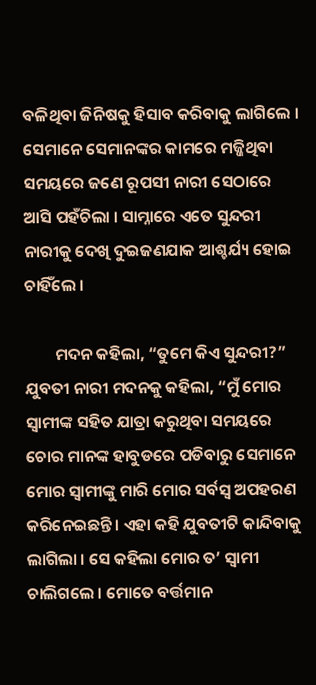ବଳିଥିବା ଜିନିଷକୁ ହିସାବ କରିବାକୁ ଲାଗିଲେ । ସେମାନେ ସେମାନଙ୍କର କାମରେ ମଜ୍ଜିଥିବା ସମୟରେ ଜଣେ ରୂପସୀ ନାରୀ ସେଠାରେ ଆସି ପହଁଚିଲା । ସାମ୍ନାରେ ଏତେ ସୁନ୍ଦରୀ ନାରୀକୁ ଦେଖି ଦୁଇଜଣଯାକ ଆଶ୍ଚର୍ଯ୍ୟ ହୋଇ ଚାହିଁଲେ ।

        ମଦନ କହିଲା, “ତୁମେ କିଏ ସୁନ୍ଦରୀ?” ଯୁବତୀ ନାରୀ ମଦନକୁ କହିଲା, “ମୁଁ ମୋର ସ୍ୱାମୀଙ୍କ ସହିତ ଯାତ୍ରା କରୁଥିବା ସମୟରେ ଚୋର ମାନଙ୍କ ହାବୁଡରେ ପଡିବାରୁ ସେମାନେ ମୋର ସ୍ୱାମୀଙ୍କୁ ମାରି ମୋର ସର୍ବସ୍ୱ ଅପହରଣ କରିନେଇଛନ୍ତି । ଏହା କହି ଯୁବତୀଟି କାନ୍ଦିବାକୁ ଲାଗିଲା । ସେ କହିଲା ମୋର ତ’ ସ୍ୱାମୀ ଚାଲିଗଲେ । ମୋତେ ବର୍ତ୍ତମାନ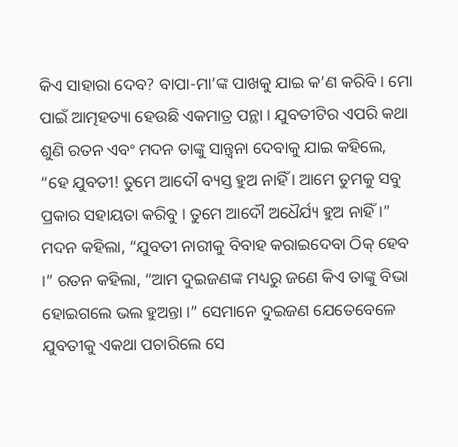କିଏ ସାହାରା ଦେବ? ବାପା-ମା’ଙ୍କ ପାଖକୁ ଯାଇ କ’ଣ କରିବି । ମୋ ପାଇଁ ଆତ୍ମହତ୍ୟା ହେଉଛି ଏକମାତ୍ର ପନ୍ଥା । ଯୁବତୀଟିର ଏପରି କଥା ଶୁଣି ରତନ ଏବଂ ମଦନ ତାଙ୍କୁ ସାନ୍ତ୍ୱନା ଦେବାକୁ ଯାଇ କହିଲେ, “ହେ ଯୁବତୀ! ତୁମେ ଆଦୌ ବ୍ୟସ୍ତ ହୁଅ ନାହିଁ । ଆମେ ତୁମକୁ ସବୁ ପ୍ରକାର ସହାୟତା କରିବୁ । ତୁମେ ଆଦୌ ଅଧୈର୍ଯ୍ୟ ହୁଅ ନାହିଁ ।” ମଦନ କହିଲା, “ଯୁବତୀ ନାରୀକୁ ବିବାହ କରାଇଦେବା ଠିକ୍ ହେବ ।” ରତନ କହିଲା, “ଆମ ଦୁଇଜଣଙ୍କ ମଧ୍ୟରୁ ଜଣେ କିଏ ତାଙ୍କୁ ବିଭା ହୋଇଗଲେ ଭଲ ହୁଅନ୍ତା ।” ସେମାନେ ଦୁଇଜଣ ଯେତେବେଳେ ଯୁବତୀକୁ ଏକଥା ପଚାରିଲେ ସେ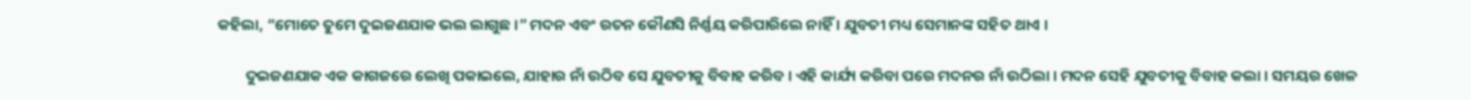କହିଲା, “ମୋତେ ତୁମେ ଦୁଇଜଣଯାକ ଭଲ ଲାଗୁଛ ।” ମଦନ ଏବଂ ରତନ କୌଣସି ନିର୍ଣ୍ଣୟ କରିପାରିଲେ ନାହିଁ । ଯୁବତୀ ମଧ୍ୟ ସେମାନଙ୍କ ସହିତ ଥାଏ ।

        ଦୁଇଜଣଯାକ ଏକ କାଗଜରେ ଲେଖି ପକାଇଲେ, ଯାହାର ନାଁ ଉଠିବ ସେ ଯୁବତୀକୁ ବିବାହ କରିବ । ଏହି କାର୍ଯ୍ୟ କରିବା ପରେ ମଦନର ନାଁ ଉଠିଲା । ମଦନ ସେହି ଯୁବତୀକୁ ବିବାହ କଲା । ସମୟର ଖେଳ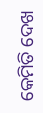କେମିତି ଦେଖ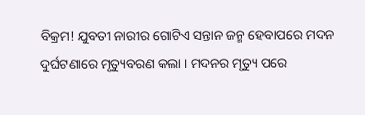ବିକ୍ରମ! ଯୁବତୀ ନାରୀର ଗୋଟିଏ ସନ୍ତାନ ଜନ୍ମ ହେବାପରେ ମଦନ ଦୁର୍ଘଟଣାରେ ମୃତ୍ୟୁବରଣ କଲା । ମଦନର ମୃତ୍ୟୁ ପରେ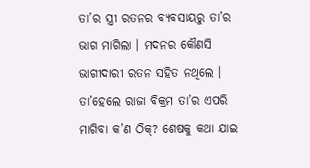ତା’ର ସ୍ତ୍ରୀ ରତନର ବ୍ୟବସାୟରୁ ତା’ର ଭାଗ ମାଗିଲା । ମଦନର କୌଣସି ଭାଗୀଦାରୀ ରତନ ସହିତ ନଥିଲେ । ତା’ହେଲେ ରାଜା ବିକ୍ରମ ତା’ର ଏପରି ମାଗିବା କ’ଣ ଠିକ୍? ଶେଷକୁ କଥା ଯାଇ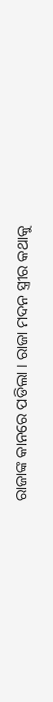ରାଜାଙ୍କ କାନରେ ପଡିଲା । ରାଜା ମଦନ ସ୍ତ୍ରୀର କଥାକୁ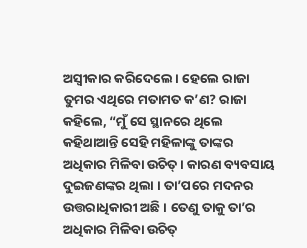ଅସ୍ୱୀକାର କରିଦେଲେ । ହେଲେ ରାଜା ତୁମର ଏଥିରେ ମତାମତ କ’ଣ? ରାଜା କହିଲେ, “ମୁଁ ସେ ସ୍ଥାନରେ ଥିଲେ କହିଥାଆନ୍ତି ସେହି ମହିଳାଙ୍କୁ ତାଙ୍କର ଅଧିକାର ମିଳିବା ଉଚିତ୍ । କାରଣ ବ୍ୟବସାୟ ଦୁଇଜଣଙ୍କର ଥିଲା । ତା’ପରେ ମଦନର ଉତ୍ତରାଧିକାରୀ ଅଛି । ତେଣୁ ତାକୁ ତା’ର ଅଧିକାର ମିଳିବା ଉଚିତ୍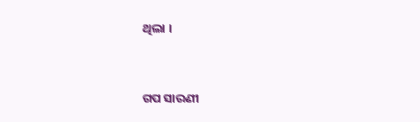ଥିଲା ।


ଗପ ସାରଣୀ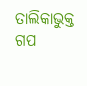ତାଲିକାଭୁକ୍ତ ଗପ